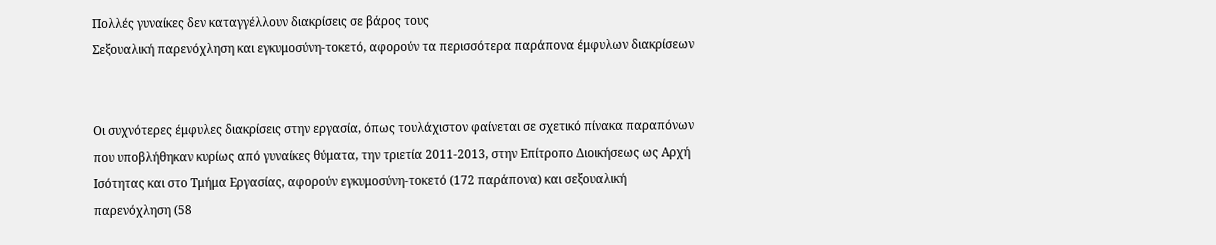Πολλές γυναίκες δεν καταγγέλλουν διακρίσεις σε βάρος τους
Σεξουαλική παρενόχληση και εγκυμοσύνη-τοκετό, αφορούν τα περισσότερα παράπονα έμφυλων διακρίσεων


Οι συχνότερες έμφυλες διακρίσεις στην εργασία, όπως τουλάχιστον φαίνεται σε σχετικό πίνακα παραπόνων που υποβλήθηκαν κυρίως από γυναίκες θύματα, την τριετία 2011-2013, στην Επίτροπο Διοικήσεως ως Αρχή Ισότητας και στο Τμήμα Εργασίας, αφορούν εγκυμοσύνη-τοκετό (172 παράπονα) και σεξουαλική παρενόχληση (58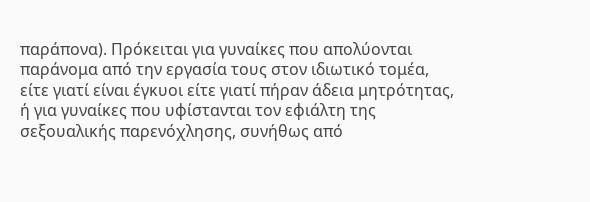παράπονα). Πρόκειται για γυναίκες που απολύονται παράνομα από την εργασία τους στον ιδιωτικό τομέα, είτε γιατί είναι έγκυοι είτε γιατί πήραν άδεια μητρότητας, ή για γυναίκες που υφίστανται τον εφιάλτη της σεξουαλικής παρενόχλησης, συνήθως από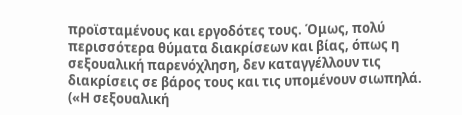προϊσταμένους και εργοδότες τους. Όμως, πολύ περισσότερα θύματα διακρίσεων και βίας, όπως η σεξουαλική παρενόχληση, δεν καταγγέλλουν τις διακρίσεις σε βάρος τους και τις υπομένουν σιωπηλά. («Η σεξουαλική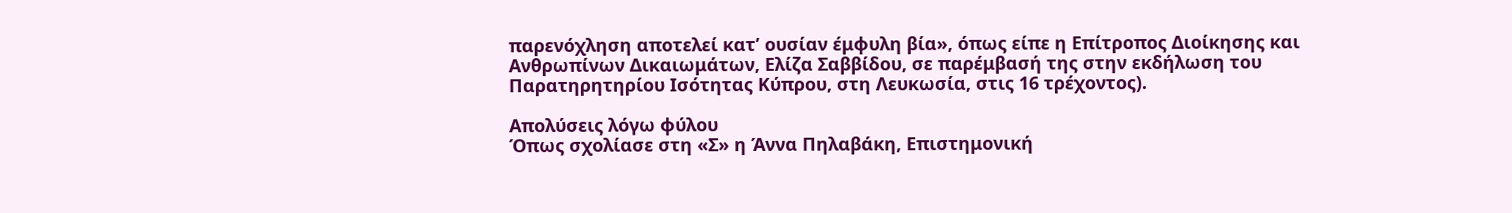παρενόχληση αποτελεί κατ’ ουσίαν έμφυλη βία», όπως είπε η Επίτροπος Διοίκησης και Ανθρωπίνων Δικαιωμάτων, Ελίζα Σαββίδου, σε παρέμβασή της στην εκδήλωση του Παρατηρητηρίου Ισότητας Κύπρου, στη Λευκωσία, στις 16 τρέχοντος).

Απολύσεις λόγω φύλου
Όπως σχολίασε στη «Σ» η Άννα Πηλαβάκη, Επιστημονική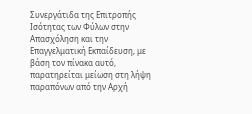Συνεργάτιδα της Επιτροπής Ισότητας των Φύλων στην Απασχόληση και την Επαγγελματική Εκπαίδευση, με βάση τον πίνακα αυτό, παρατηρείται μείωση στη λήψη παραπόνων από την Αρχή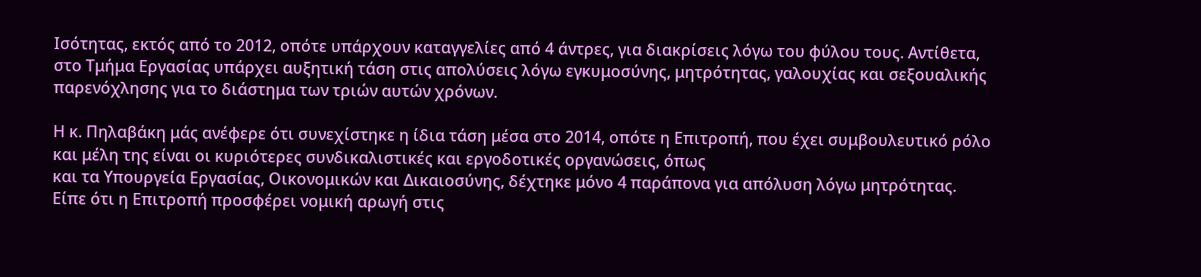Ισότητας, εκτός από το 2012, οπότε υπάρχουν καταγγελίες από 4 άντρες, για διακρίσεις λόγω του φύλου τους. Αντίθετα, στο Τμήμα Εργασίας υπάρχει αυξητική τάση στις απολύσεις λόγω εγκυμοσύνης, μητρότητας, γαλουχίας και σεξουαλικής παρενόχλησης για το διάστημα των τριών αυτών χρόνων.

Η κ. Πηλαβάκη μάς ανέφερε ότι συνεχίστηκε η ίδια τάση μέσα στο 2014, οπότε η Επιτροπή, που έχει συμβουλευτικό ρόλο και μέλη της είναι οι κυριότερες συνδικαλιστικές και εργοδοτικές οργανώσεις, όπως
και τα Υπουργεία Εργασίας, Οικονομικών και Δικαιοσύνης, δέχτηκε μόνο 4 παράπονα για απόλυση λόγω μητρότητας. Είπε ότι η Επιτροπή προσφέρει νομική αρωγή στις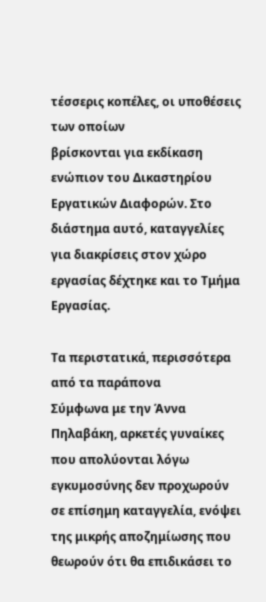τέσσερις κοπέλες, οι υποθέσεις των οποίων
βρίσκονται για εκδίκαση ενώπιον του Δικαστηρίου Εργατικών Διαφορών. Στο διάστημα αυτό, καταγγελίες για διακρίσεις στον χώρο εργασίας δέχτηκε και το Τμήμα Εργασίας.

Τα περιστατικά, περισσότερα από τα παράπονα
Σύμφωνα με την Άννα Πηλαβάκη, αρκετές γυναίκες που απολύονται λόγω εγκυμοσύνης δεν προχωρούν σε επίσημη καταγγελία, ενόψει της μικρής αποζημίωσης που θεωρούν ότι θα επιδικάσει το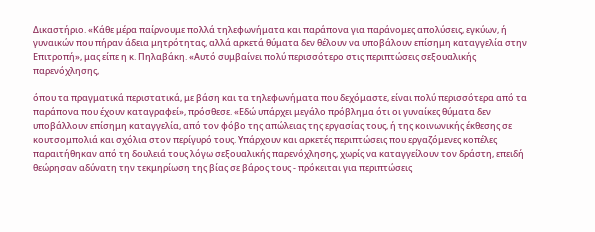Δικαστήριο. «Κάθε μέρα παίρνουμε πολλά τηλεφωνήματα και παράπονα για παράνομες απολύσεις, εγκύων, ή γυναικών που πήραν άδεια μητρότητας, αλλά αρκετά θύματα δεν θέλουν να υποβάλουν επίσημη καταγγελία στην Επιτροπή», μας είπε η κ. Πηλαβάκη. «Αυτό συμβαίνει πολύ περισσότερο στις περιπτώσεις σεξουαλικής παρενόχλησης,

όπου τα πραγματικά περιστατικά, με βάση και τα τηλεφωνήματα που δεχόμαστε, είναι πολύ περισσότερα από τα παράπονα που έχουν καταγραφεί», πρόσθεσε. «Εδώ υπάρχει μεγάλο πρόβλημα ότι οι γυναίκες θύματα δεν υποβάλλουν επίσημη καταγγελία, από τον φόβο της απώλειας της εργασίας τους, ή της κοινωνικής έκθεσης σε κουτσομπολιά και σχόλια στον περίγυρό τους. Υπάρχουν και αρκετές περιπτώσεις που εργαζόμενες κοπέλες παραιτήθηκαν από τη δουλειά τους λόγω σεξουαλικής παρενόχλησης, χωρίς να καταγγείλουν τον δράστη, επειδή θεώρησαν αδύνατη την τεκμηρίωση της βίας σε βάρος τους - πρόκειται για περιπτώσεις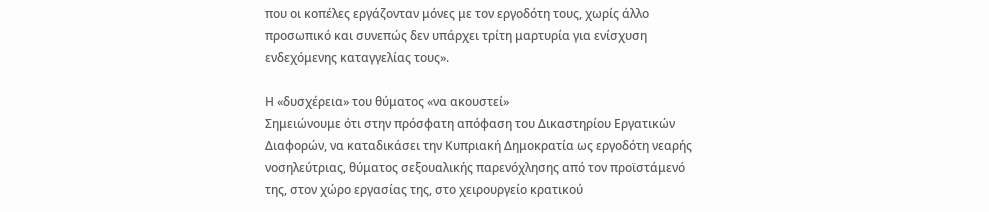που οι κοπέλες εργάζονταν μόνες με τον εργοδότη τους, χωρίς άλλο προσωπικό και συνεπώς δεν υπάρχει τρίτη μαρτυρία για ενίσχυση ενδεχόμενης καταγγελίας τους».

Η «δυσχέρεια» του θύματος «να ακουστεί»
Σημειώνουμε ότι στην πρόσφατη απόφαση του Δικαστηρίου Εργατικών Διαφορών, να καταδικάσει την Κυπριακή Δημοκρατία ως εργοδότη νεαρής νοσηλεύτριας, θύματος σεξουαλικής παρενόχλησης από τον προϊστάμενό της, στον χώρο εργασίας της, στο χειρουργείο κρατικού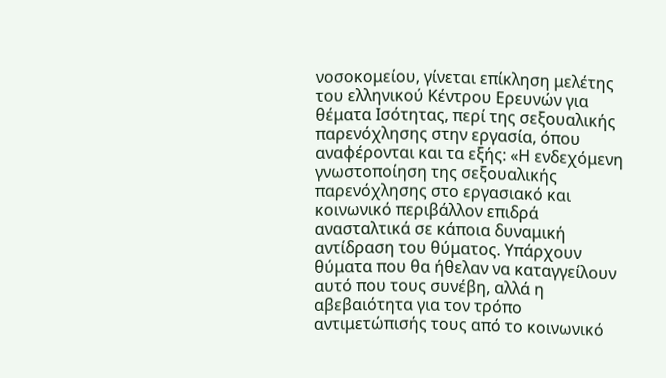νοσοκομείου, γίνεται επίκληση μελέτης του ελληνικού Κέντρου Ερευνών για θέματα Ισότητας, περί της σεξουαλικής παρενόχλησης στην εργασία, όπου αναφέρονται και τα εξής: «Η ενδεχόμενη γνωστοποίηση της σεξουαλικής παρενόχλησης στο εργασιακό και κοινωνικό περιβάλλον επιδρά ανασταλτικά σε κάποια δυναμική αντίδραση του θύματος. Υπάρχουν
θύματα που θα ήθελαν να καταγγείλουν αυτό που τους συνέβη, αλλά η αβεβαιότητα για τον τρόπο αντιμετώπισής τους από το κοινωνικό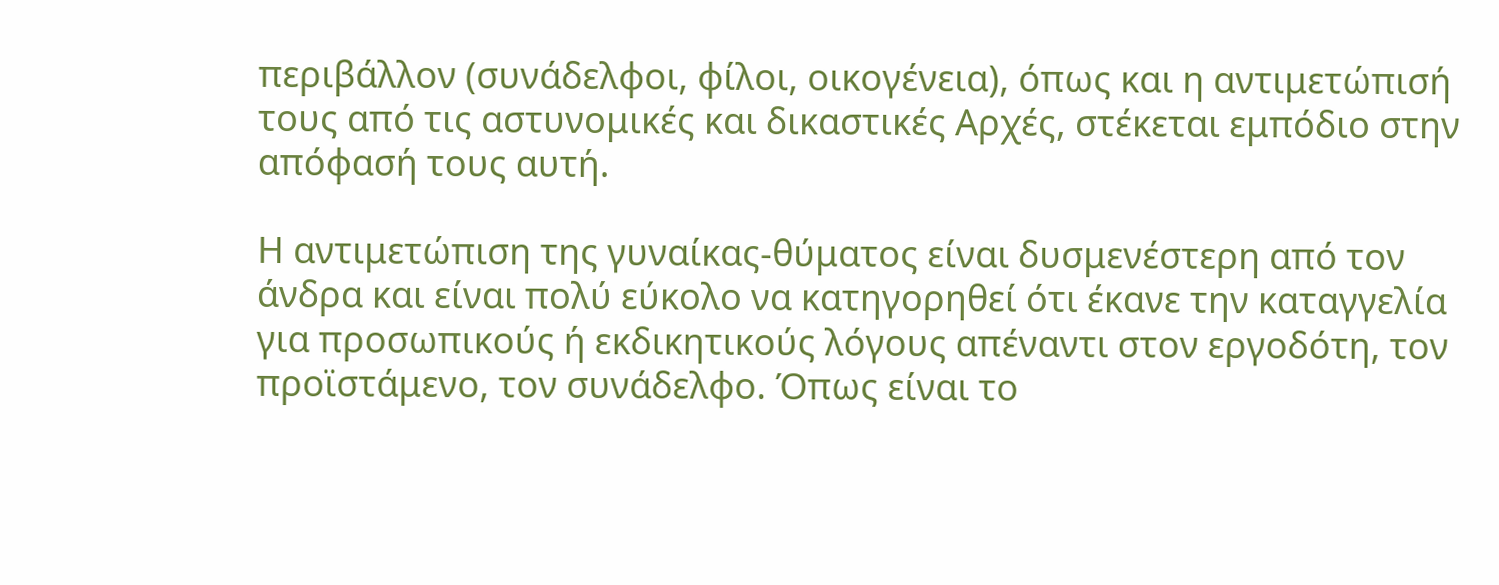περιβάλλον (συνάδελφοι, φίλοι, οικογένεια), όπως και η αντιμετώπισή τους από τις αστυνομικές και δικαστικές Αρχές, στέκεται εμπόδιο στην απόφασή τους αυτή.

Η αντιμετώπιση της γυναίκας-θύματος είναι δυσμενέστερη από τον άνδρα και είναι πολύ εύκολο να κατηγορηθεί ότι έκανε την καταγγελία για προσωπικούς ή εκδικητικούς λόγους απέναντι στον εργοδότη, τον προϊστάμενο, τον συνάδελφο. Όπως είναι το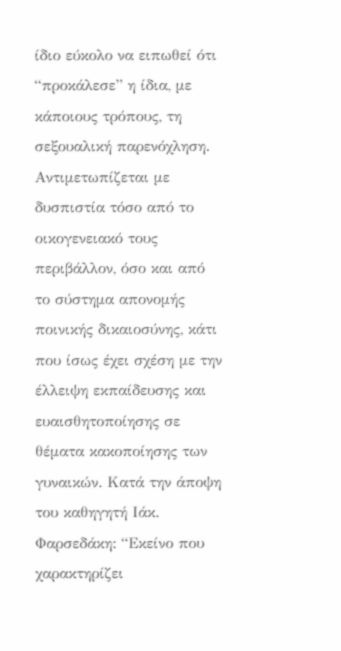ίδιο εύκολο να ειπωθεί ότι “προκάλεσε” η ίδια, με κάποιους τρόπους, τη σεξουαλική παρενόχληση. Αντιμετωπίζεται με δυσπιστία τόσο από το οικογενειακό τους περιβάλλον, όσο και από το σύστημα απονομής ποινικής δικαιοσύνης, κάτι που ίσως έχει σχέση με την έλλειψη εκπαίδευσης και ευαισθητοποίησης σε θέματα κακοποίησης των γυναικών. Κατά την άποψη του καθηγητή Ιάκ. Φαρσεδάκη: “Εκείνο που χαρακτηρίζει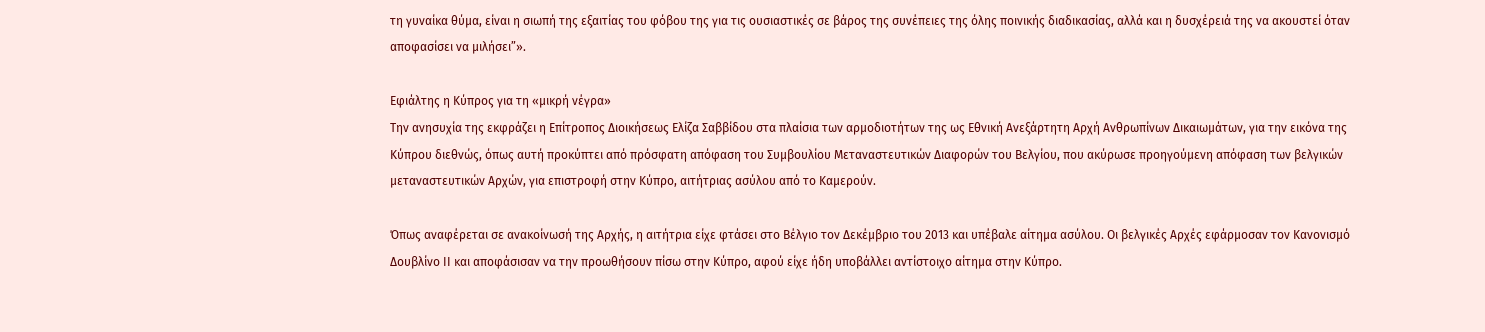τη γυναίκα θύμα, είναι η σιωπή της εξαιτίας του φόβου της για τις ουσιαστικές σε βάρος της συνέπειες της όλης ποινικής διαδικασίας, αλλά και η δυσχέρειά της να ακουστεί όταν αποφασίσει να μιλήσει”».

Εφιάλτης η Κύπρος για τη «μικρή νέγρα»
Την ανησυχία της εκφράζει η Επίτροπος Διοικήσεως Ελίζα Σαββίδου στα πλαίσια των αρμοδιοτήτων της ως Εθνική Ανεξάρτητη Αρχή Ανθρωπίνων Δικαιωμάτων, για την εικόνα της Κύπρου διεθνώς, όπως αυτή προκύπτει από πρόσφατη απόφαση του Συμβουλίου Μεταναστευτικών Διαφορών του Βελγίου, που ακύρωσε προηγούμενη απόφαση των βελγικών μεταναστευτικών Αρχών, για επιστροφή στην Κύπρο, αιτήτριας ασύλου από το Καμερούν.

Όπως αναφέρεται σε ανακοίνωσή της Αρχής, η αιτήτρια είχε φτάσει στο Βέλγιο τον Δεκέμβριο του 2013 και υπέβαλε αίτημα ασύλου. Οι βελγικές Αρχές εφάρμοσαν τον Κανονισμό Δουβλίνο ΙΙ και αποφάσισαν να την προωθήσουν πίσω στην Κύπρο, αφού είχε ήδη υποβάλλει αντίστοιχο αίτημα στην Κύπρο.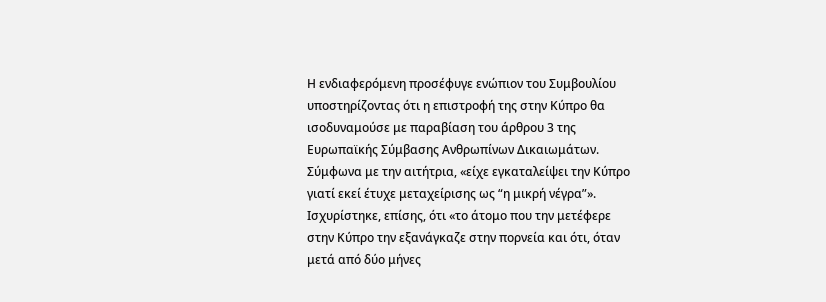Η ενδιαφερόμενη προσέφυγε ενώπιον του Συμβουλίου υποστηρίζοντας ότι η επιστροφή της στην Κύπρο θα ισοδυναμούσε με παραβίαση του άρθρου 3 της Ευρωπαϊκής Σύμβασης Ανθρωπίνων Δικαιωμάτων. Σύμφωνα με την αιτήτρια, «είχε εγκαταλείψει την Κύπρο γιατί εκεί έτυχε μεταχείρισης ως “η μικρή νέγρα”». Ισχυρίστηκε, επίσης, ότι «το άτομο που την μετέφερε στην Κύπρο την εξανάγκαζε στην πορνεία και ότι, όταν μετά από δύο μήνες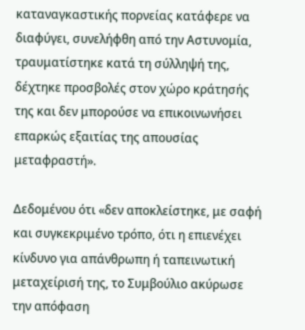καταναγκαστικής πορνείας κατάφερε να διαφύγει, συνελήφθη από την Αστυνομία, τραυματίστηκε κατά τη σύλληψή της, δέχτηκε προσβολές στον χώρο κράτησής της και δεν μπορούσε να επικοινωνήσει επαρκώς εξαιτίας της απουσίας μεταφραστή».

Δεδομένου ότι «δεν αποκλείστηκε, με σαφή και συγκεκριμένο τρόπο, ότι η επιενέχει κίνδυνο για απάνθρωπη ή ταπεινωτική μεταχείρισή της, το Συμβούλιο ακύρωσε την απόφαση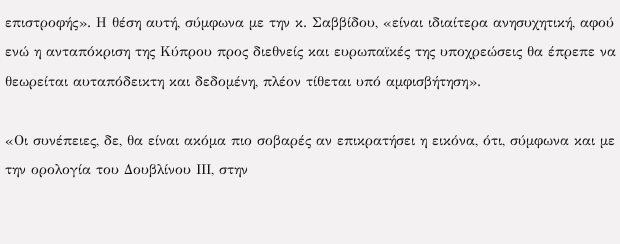επιστροφής». Η θέση αυτή, σύμφωνα με την κ. Σαββίδου, «είναι ιδιαίτερα ανησυχητική, αφού ενώ η ανταπόκριση της Κύπρου προς διεθνείς και ευρωπαϊκές της υποχρεώσεις θα έπρεπε να θεωρείται αυταπόδεικτη και δεδομένη, πλέον τίθεται υπό αμφισβήτηση».

«Οι συνέπειες, δε, θα είναι ακόμα πιο σοβαρές αν επικρατήσει η εικόνα, ότι, σύμφωνα και με την ορολογία του Δουβλίνου ΙΙΙ, στην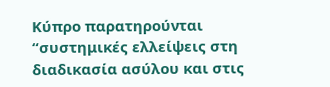Κύπρο παρατηρούνται “συστημικές ελλείψεις στη διαδικασία ασύλου και στις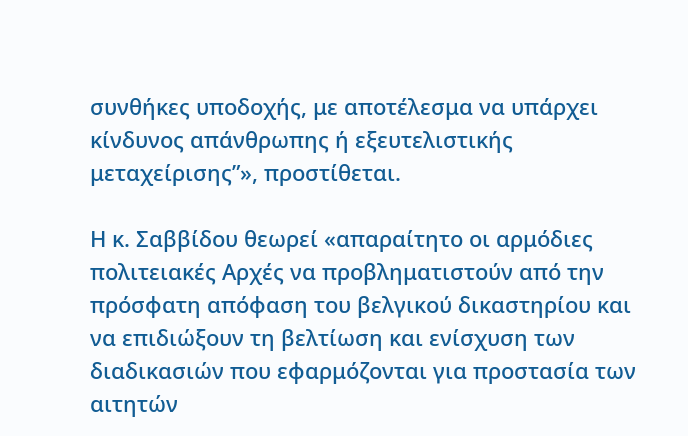συνθήκες υποδοχής, με αποτέλεσμα να υπάρχει κίνδυνος απάνθρωπης ή εξευτελιστικής μεταχείρισης”», προστίθεται.

Η κ. Σαββίδου θεωρεί «απαραίτητο οι αρμόδιες πολιτειακές Αρχές να προβληματιστούν από την πρόσφατη απόφαση του βελγικού δικαστηρίου και να επιδιώξουν τη βελτίωση και ενίσχυση των διαδικασιών που εφαρμόζονται για προστασία των αιτητών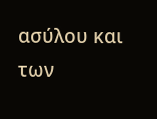ασύλου και των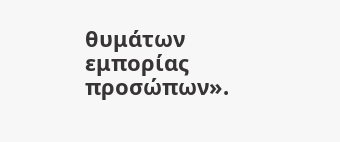θυμάτων εμπορίας προσώπων».